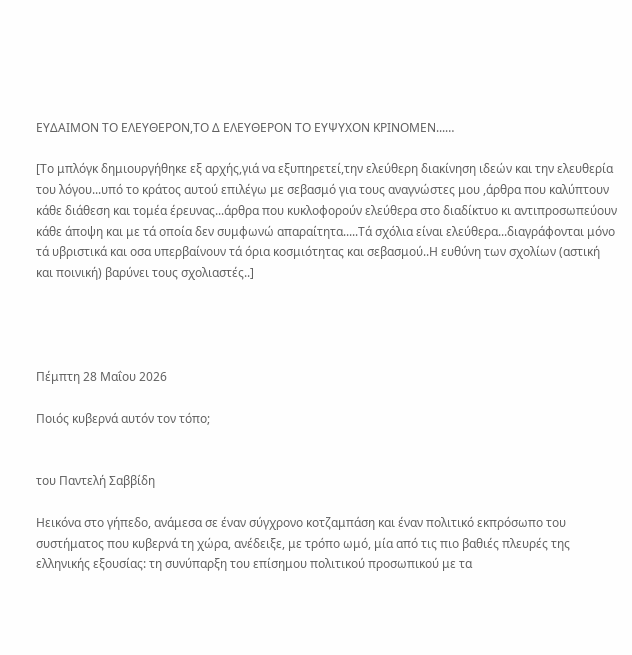ΕΥΔΑΙΜΟΝ ΤΟ ΕΛΕΥΘΕΡΟΝ,ΤΟ Δ ΕΛΕΥΘΕΡΟΝ ΤΟ ΕΥΨΥΧΟΝ ΚΡΙΝΟΜΕΝ...…

[Το μπλόγκ δημιουργήθηκε εξ αρχής,γιά να εξυπηρετεί,την ελεύθερη διακίνηση ιδεών και την ελευθερία του λόγου...υπό το κράτος αυτού επιλέγω με σεβασμό για τους αναγνώστες μου ,άρθρα που καλύπτουν κάθε διάθεση και τομέα έρευνας...άρθρα που κυκλοφορούν ελεύθερα στο διαδίκτυο κι αντιπροσωπεύουν κάθε άποψη και με τά οποία δεν συμφωνώ απαραίτητα.....Τά σχόλια είναι ελεύθερα...διαγράφονται μόνο τά υβριστικά και οσα υπερβαίνουν τά όρια κοσμιότητας και σεβασμού..Η ευθύνη των σχολίων (αστική και ποινική) βαρύνει τους σχολιαστές..]




Πέμπτη 28 Μαΐου 2026

Ποιός κυβερνά αυτόν τον τόπο;


του Παντελή Σαββίδη

Ηεικόνα στο γήπεδο, ανάμεσα σε έναν σύγχρονο κοτζαμπάση και έναν πολιτικό εκπρόσωπο του συστήματος που κυβερνά τη χώρα, ανέδειξε, με τρόπο ωμό, μία από τις πιο βαθιές πλευρές της ελληνικής εξουσίας: τη συνύπαρξη του επίσημου πολιτικού προσωπικού με τα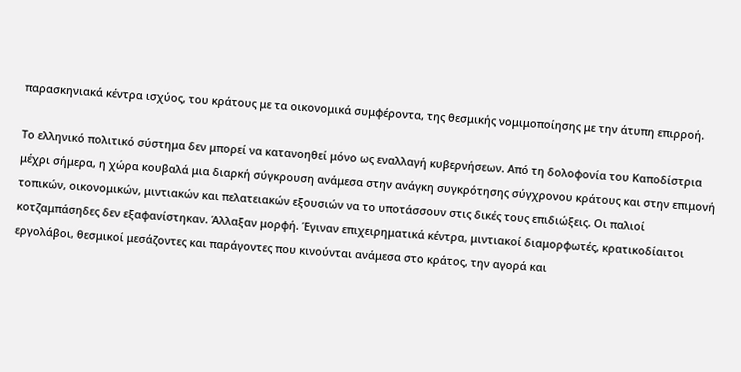παρασκηνιακά κέντρα ισχύος, του κράτους με τα οικονομικά συμφέροντα, της θεσμικής νομιμοποίησης με την άτυπη επιρροή.

Το ελληνικό πολιτικό σύστημα δεν μπορεί να κατανοηθεί μόνο ως εναλλαγή κυβερνήσεων. Από τη δολοφονία του Καποδίστρια μέχρι σήμερα, η χώρα κουβαλά μια διαρκή σύγκρουση ανάμεσα στην ανάγκη συγκρότησης σύγχρονου κράτους και στην επιμονή τοπικών, οικονομικών, μιντιακών και πελατειακών εξουσιών να το υποτάσσουν στις δικές τους επιδιώξεις. Οι παλιοί κοτζαμπάσηδες δεν εξαφανίστηκαν. Άλλαξαν μορφή. Έγιναν επιχειρηματικά κέντρα, μιντιακοί διαμορφωτές, κρατικοδίαιτοι εργολάβοι, θεσμικοί μεσάζοντες και παράγοντες που κινούνται ανάμεσα στο κράτος, την αγορά και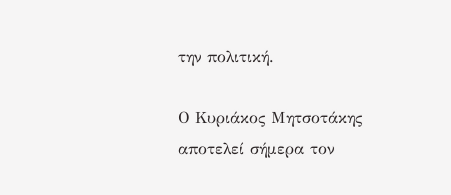την πολιτική.

Ο Κυριάκος Μητσοτάκης αποτελεί σήμερα τον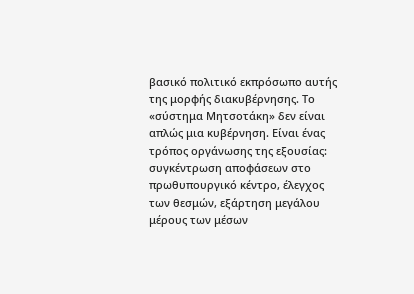βασικό πολιτικό εκπρόσωπο αυτής της μορφής διακυβέρνησης. Το «σύστημα Μητσοτάκη» δεν είναι απλώς μια κυβέρνηση. Είναι ένας τρόπος οργάνωσης της εξουσίας: συγκέντρωση αποφάσεων στο πρωθυπουργικό κέντρο, έλεγχος των θεσμών, εξάρτηση μεγάλου μέρους των μέσων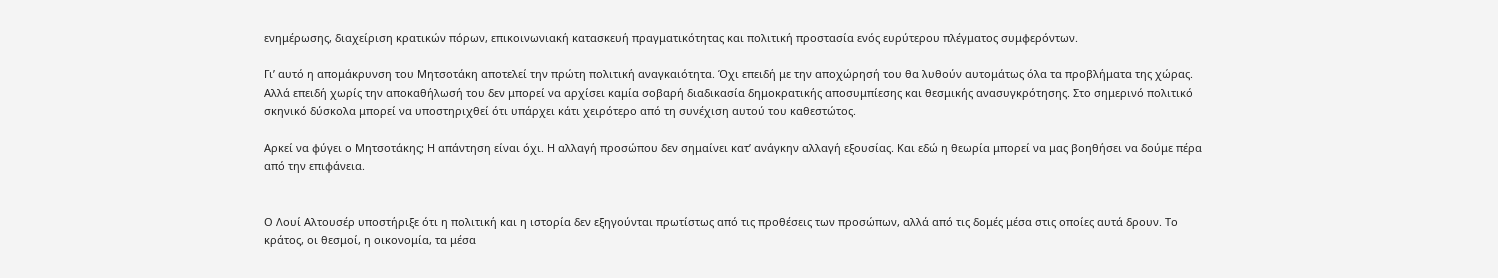ενημέρωσης, διαχείριση κρατικών πόρων, επικοινωνιακή κατασκευή πραγματικότητας και πολιτική προστασία ενός ευρύτερου πλέγματος συμφερόντων.

Γι’ αυτό η απομάκρυνση του Μητσοτάκη αποτελεί την πρώτη πολιτική αναγκαιότητα. Όχι επειδή με την αποχώρησή του θα λυθούν αυτομάτως όλα τα προβλήματα της χώρας. Αλλά επειδή χωρίς την αποκαθήλωσή του δεν μπορεί να αρχίσει καμία σοβαρή διαδικασία δημοκρατικής αποσυμπίεσης και θεσμικής ανασυγκρότησης. Στο σημερινό πολιτικό σκηνικό δύσκολα μπορεί να υποστηριχθεί ότι υπάρχει κάτι χειρότερο από τη συνέχιση αυτού του καθεστώτος.

Αρκεί να φύγει ο Μητσοτάκης; Η απάντηση είναι όχι. Η αλλαγή προσώπου δεν σημαίνει κατ’ ανάγκην αλλαγή εξουσίας. Και εδώ η θεωρία μπορεί να μας βοηθήσει να δούμε πέρα από την επιφάνεια.


Ο Λουί Αλτουσέρ υποστήριξε ότι η πολιτική και η ιστορία δεν εξηγούνται πρωτίστως από τις προθέσεις των προσώπων, αλλά από τις δομές μέσα στις οποίες αυτά δρουν. Το κράτος, οι θεσμοί, η οικονομία, τα μέσα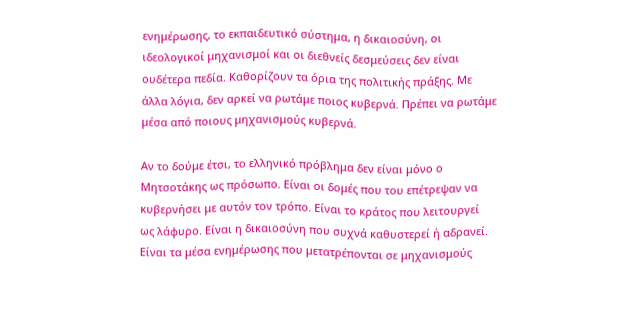ενημέρωσης, το εκπαιδευτικό σύστημα, η δικαιοσύνη, οι ιδεολογικοί μηχανισμοί και οι διεθνείς δεσμεύσεις δεν είναι ουδέτερα πεδία. Καθορίζουν τα όρια της πολιτικής πράξης. Με άλλα λόγια, δεν αρκεί να ρωτάμε ποιος κυβερνά. Πρέπει να ρωτάμε μέσα από ποιους μηχανισμούς κυβερνά.

Αν το δούμε έτσι, το ελληνικό πρόβλημα δεν είναι μόνο ο Μητσοτάκης ως πρόσωπο. Είναι οι δομές που του επέτρεψαν να κυβερνήσει με αυτόν τον τρόπο. Είναι το κράτος που λειτουργεί ως λάφυρο. Είναι η δικαιοσύνη που συχνά καθυστερεί ή αδρανεί. Είναι τα μέσα ενημέρωσης που μετατρέπονται σε μηχανισμούς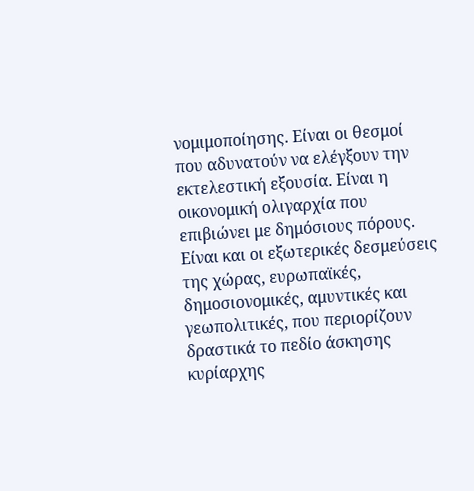νομιμοποίησης. Είναι οι θεσμοί που αδυνατούν να ελέγξουν την εκτελεστική εξουσία. Είναι η οικονομική ολιγαρχία που επιβιώνει με δημόσιους πόρους. Είναι και οι εξωτερικές δεσμεύσεις της χώρας, ευρωπαϊκές, δημοσιονομικές, αμυντικές και γεωπολιτικές, που περιορίζουν δραστικά το πεδίο άσκησης κυρίαρχης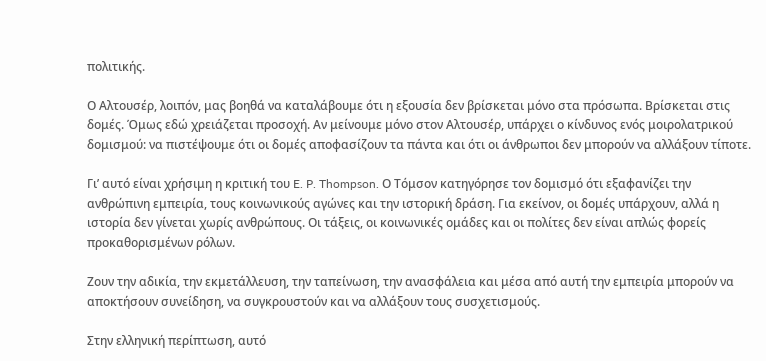πολιτικής.

Ο Αλτουσέρ, λοιπόν, μας βοηθά να καταλάβουμε ότι η εξουσία δεν βρίσκεται μόνο στα πρόσωπα. Βρίσκεται στις δομές. Όμως εδώ χρειάζεται προσοχή. Αν μείνουμε μόνο στον Αλτουσέρ, υπάρχει ο κίνδυνος ενός μοιρολατρικού δομισμού: να πιστέψουμε ότι οι δομές αποφασίζουν τα πάντα και ότι οι άνθρωποι δεν μπορούν να αλλάξουν τίποτε.

Γι’ αυτό είναι χρήσιμη η κριτική του E. P. Thompson. Ο Τόμσον κατηγόρησε τον δομισμό ότι εξαφανίζει την ανθρώπινη εμπειρία, τους κοινωνικούς αγώνες και την ιστορική δράση. Για εκείνον, οι δομές υπάρχουν, αλλά η ιστορία δεν γίνεται χωρίς ανθρώπους. Οι τάξεις, οι κοινωνικές ομάδες και οι πολίτες δεν είναι απλώς φορείς προκαθορισμένων ρόλων.

Ζουν την αδικία, την εκμετάλλευση, την ταπείνωση, την ανασφάλεια και μέσα από αυτή την εμπειρία μπορούν να αποκτήσουν συνείδηση, να συγκρουστούν και να αλλάξουν τους συσχετισμούς.

Στην ελληνική περίπτωση, αυτό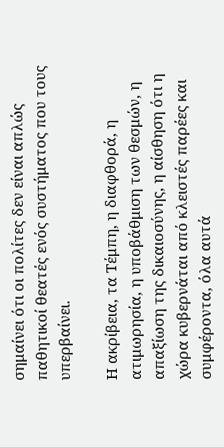σημαίνει ότι οι πολίτες δεν είναι απλώς παθητικοί θεατές ενός συστήματος που τους υπερβαίνει.

Η ακρίβεια, τα Τέμπη, η διαφθορά, η ατιμωρησία, η υποβάθμιση των θεσμών, η απαξίωση της δικαιοσύνης, η αίσθηση ότι η χώρα κυβερνάται από κλειστές παρέες και συμφέροντα, όλα αυτά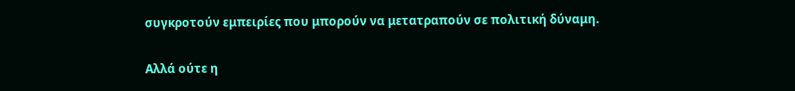συγκροτούν εμπειρίες που μπορούν να μετατραπούν σε πολιτική δύναμη.

Αλλά ούτε η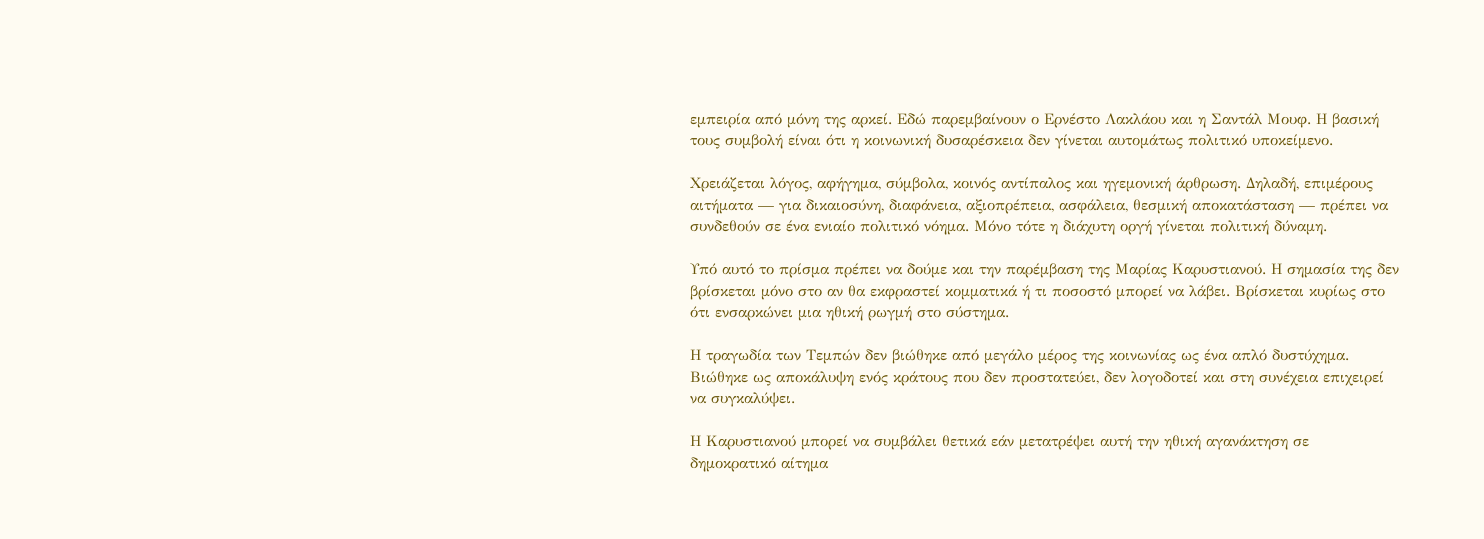εμπειρία από μόνη της αρκεί. Εδώ παρεμβαίνουν ο Ερνέστο Λακλάου και η Σαντάλ Μουφ. Η βασική τους συμβολή είναι ότι η κοινωνική δυσαρέσκεια δεν γίνεται αυτομάτως πολιτικό υποκείμενο.

Χρειάζεται λόγος, αφήγημα, σύμβολα, κοινός αντίπαλος και ηγεμονική άρθρωση. Δηλαδή, επιμέρους αιτήματα — για δικαιοσύνη, διαφάνεια, αξιοπρέπεια, ασφάλεια, θεσμική αποκατάσταση — πρέπει να συνδεθούν σε ένα ενιαίο πολιτικό νόημα. Μόνο τότε η διάχυτη οργή γίνεται πολιτική δύναμη.

Υπό αυτό το πρίσμα πρέπει να δούμε και την παρέμβαση της Μαρίας Καρυστιανού. Η σημασία της δεν βρίσκεται μόνο στο αν θα εκφραστεί κομματικά ή τι ποσοστό μπορεί να λάβει. Βρίσκεται κυρίως στο ότι ενσαρκώνει μια ηθική ρωγμή στο σύστημα.

Η τραγωδία των Τεμπών δεν βιώθηκε από μεγάλο μέρος της κοινωνίας ως ένα απλό δυστύχημα. Βιώθηκε ως αποκάλυψη ενός κράτους που δεν προστατεύει, δεν λογοδοτεί και στη συνέχεια επιχειρεί να συγκαλύψει.

Η Καρυστιανού μπορεί να συμβάλει θετικά εάν μετατρέψει αυτή την ηθική αγανάκτηση σε δημοκρατικό αίτημα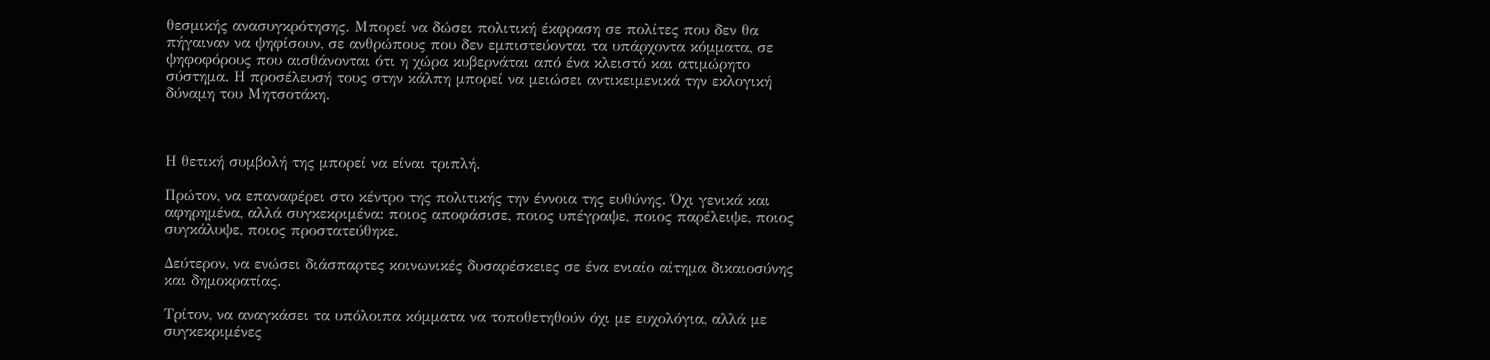θεσμικής ανασυγκρότησης. Μπορεί να δώσει πολιτική έκφραση σε πολίτες που δεν θα πήγαιναν να ψηφίσουν, σε ανθρώπους που δεν εμπιστεύονται τα υπάρχοντα κόμματα, σε ψηφοφόρους που αισθάνονται ότι η χώρα κυβερνάται από ένα κλειστό και ατιμώρητο σύστημα. Η προσέλευσή τους στην κάλπη μπορεί να μειώσει αντικειμενικά την εκλογική δύναμη του Μητσοτάκη.



Η θετική συμβολή της μπορεί να είναι τριπλή.

Πρώτον, να επαναφέρει στο κέντρο της πολιτικής την έννοια της ευθύνης. Όχι γενικά και αφηρημένα, αλλά συγκεκριμένα: ποιος αποφάσισε, ποιος υπέγραψε, ποιος παρέλειψε, ποιος συγκάλυψε, ποιος προστατεύθηκε.

Δεύτερον, να ενώσει διάσπαρτες κοινωνικές δυσαρέσκειες σε ένα ενιαίο αίτημα δικαιοσύνης και δημοκρατίας.

Τρίτον, να αναγκάσει τα υπόλοιπα κόμματα να τοποθετηθούν όχι με ευχολόγια, αλλά με συγκεκριμένες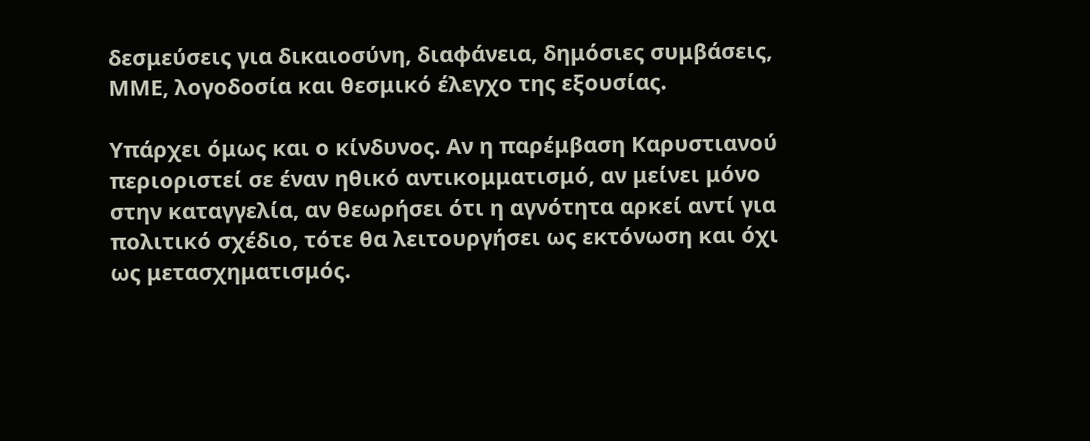δεσμεύσεις για δικαιοσύνη, διαφάνεια, δημόσιες συμβάσεις, ΜΜΕ, λογοδοσία και θεσμικό έλεγχο της εξουσίας.

Υπάρχει όμως και ο κίνδυνος. Αν η παρέμβαση Καρυστιανού περιοριστεί σε έναν ηθικό αντικομματισμό, αν μείνει μόνο στην καταγγελία, αν θεωρήσει ότι η αγνότητα αρκεί αντί για πολιτικό σχέδιο, τότε θα λειτουργήσει ως εκτόνωση και όχι ως μετασχηματισμός.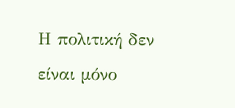Η πολιτική δεν είναι μόνο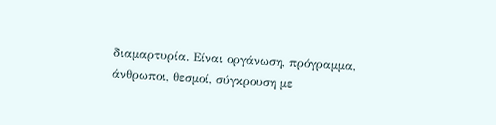διαμαρτυρία. Είναι οργάνωση, πρόγραμμα, άνθρωποι, θεσμοί, σύγκρουση με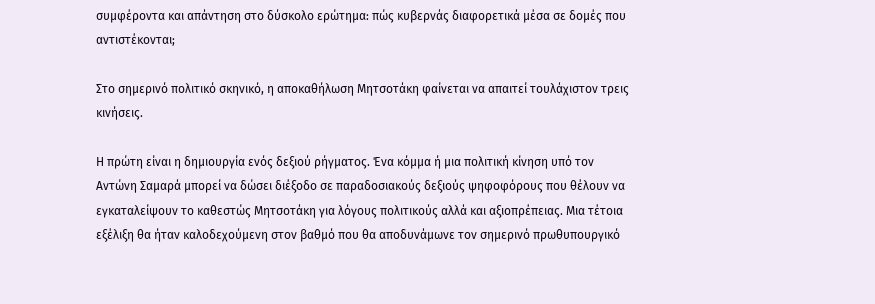συμφέροντα και απάντηση στο δύσκολο ερώτημα: πώς κυβερνάς διαφορετικά μέσα σε δομές που αντιστέκονται;

Στο σημερινό πολιτικό σκηνικό, η αποκαθήλωση Μητσοτάκη φαίνεται να απαιτεί τουλάχιστον τρεις κινήσεις.

Η πρώτη είναι η δημιουργία ενός δεξιού ρήγματος. Ένα κόμμα ή μια πολιτική κίνηση υπό τον Αντώνη Σαμαρά μπορεί να δώσει διέξοδο σε παραδοσιακούς δεξιούς ψηφοφόρους που θέλουν να εγκαταλείψουν το καθεστώς Μητσοτάκη για λόγους πολιτικούς αλλά και αξιοπρέπειας. Μια τέτοια εξέλιξη θα ήταν καλοδεχούμενη στον βαθμό που θα αποδυνάμωνε τον σημερινό πρωθυπουργικό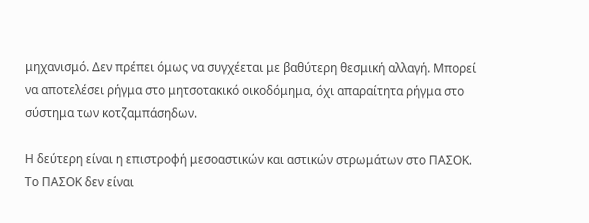μηχανισμό. Δεν πρέπει όμως να συγχέεται με βαθύτερη θεσμική αλλαγή. Μπορεί να αποτελέσει ρήγμα στο μητσοτακικό οικοδόμημα, όχι απαραίτητα ρήγμα στο σύστημα των κοτζαμπάσηδων.

Η δεύτερη είναι η επιστροφή μεσοαστικών και αστικών στρωμάτων στο ΠΑΣΟΚ. Το ΠΑΣΟΚ δεν είναι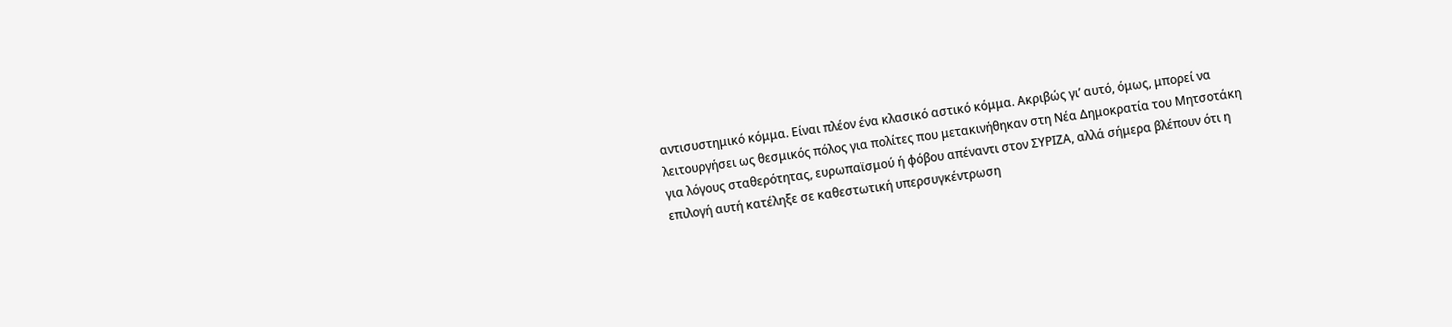αντισυστημικό κόμμα. Είναι πλέον ένα κλασικό αστικό κόμμα. Ακριβώς γι’ αυτό, όμως, μπορεί να λειτουργήσει ως θεσμικός πόλος για πολίτες που μετακινήθηκαν στη Νέα Δημοκρατία του Μητσοτάκη για λόγους σταθερότητας, ευρωπαϊσμού ή φόβου απέναντι στον ΣΥΡΙΖΑ, αλλά σήμερα βλέπουν ότι η επιλογή αυτή κατέληξε σε καθεστωτική υπερσυγκέντρωση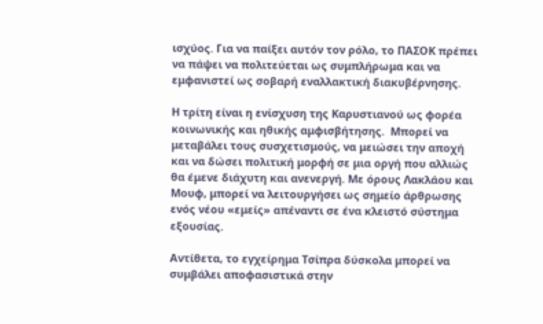ισχύος. Για να παίξει αυτόν τον ρόλο, το ΠΑΣΟΚ πρέπει να πάψει να πολιτεύεται ως συμπλήρωμα και να εμφανιστεί ως σοβαρή εναλλακτική διακυβέρνησης.

Η τρίτη είναι η ενίσχυση της Καρυστιανού ως φορέα κοινωνικής και ηθικής αμφισβήτησης.  Μπορεί να μεταβάλει τους συσχετισμούς, να μειώσει την αποχή και να δώσει πολιτική μορφή σε μια οργή που αλλιώς θα έμενε διάχυτη και ανενεργή. Με όρους Λακλάου και Μουφ, μπορεί να λειτουργήσει ως σημείο άρθρωσης ενός νέου «εμείς» απέναντι σε ένα κλειστό σύστημα εξουσίας.

Αντίθετα, το εγχείρημα Τσίπρα δύσκολα μπορεί να συμβάλει αποφασιστικά στην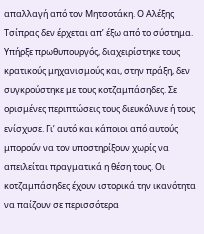απαλλαγή από τον Μητσοτάκη. Ο Αλέξης Τσίπρας δεν έρχεται απ’ έξω από το σύστημα. Υπήρξε πρωθυπουργός, διαχειρίστηκε τους κρατικούς μηχανισμούς και, στην πράξη, δεν συγκρούστηκε με τους κοτζαμπάσηδες. Σε ορισμένες περιπτώσεις τους διευκόλυνε ή τους ενίσχυσε. Γι’ αυτό και κάποιοι από αυτούς μπορούν να τον υποστηρίξουν χωρίς να απειλείται πραγματικά η θέση τους. Οι κοτζαμπάσηδες έχουν ιστορικά την ικανότητα να παίζουν σε περισσότερα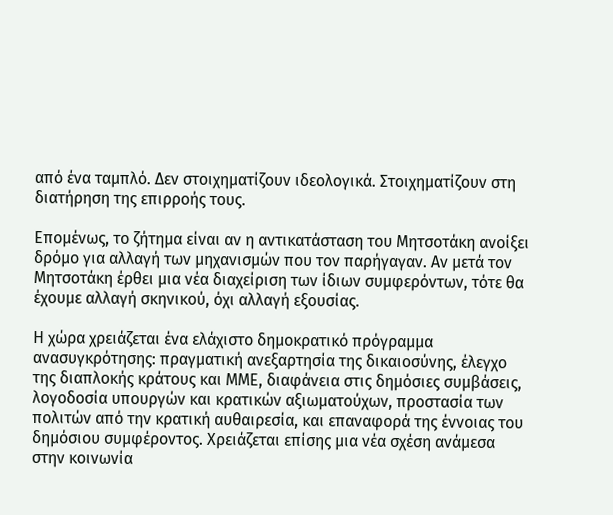από ένα ταμπλό. Δεν στοιχηματίζουν ιδεολογικά. Στοιχηματίζουν στη διατήρηση της επιρροής τους.

Επομένως, το ζήτημα είναι αν η αντικατάσταση του Μητσοτάκη ανοίξει δρόμο για αλλαγή των μηχανισμών που τον παρήγαγαν. Αν μετά τον Μητσοτάκη έρθει μια νέα διαχείριση των ίδιων συμφερόντων, τότε θα έχουμε αλλαγή σκηνικού, όχι αλλαγή εξουσίας.

Η χώρα χρειάζεται ένα ελάχιστο δημοκρατικό πρόγραμμα ανασυγκρότησης: πραγματική ανεξαρτησία της δικαιοσύνης, έλεγχο της διαπλοκής κράτους και ΜΜΕ, διαφάνεια στις δημόσιες συμβάσεις, λογοδοσία υπουργών και κρατικών αξιωματούχων, προστασία των πολιτών από την κρατική αυθαιρεσία, και επαναφορά της έννοιας του δημόσιου συμφέροντος. Χρειάζεται επίσης μια νέα σχέση ανάμεσα στην κοινωνία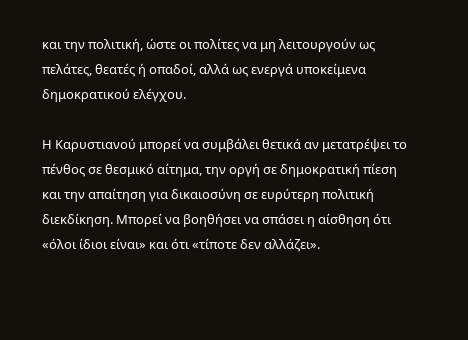και την πολιτική, ώστε οι πολίτες να μη λειτουργούν ως πελάτες, θεατές ή οπαδοί, αλλά ως ενεργά υποκείμενα δημοκρατικού ελέγχου.

Η Καρυστιανού μπορεί να συμβάλει θετικά αν μετατρέψει το πένθος σε θεσμικό αίτημα, την οργή σε δημοκρατική πίεση και την απαίτηση για δικαιοσύνη σε ευρύτερη πολιτική διεκδίκηση. Μπορεί να βοηθήσει να σπάσει η αίσθηση ότι «όλοι ίδιοι είναι» και ότι «τίποτε δεν αλλάζει».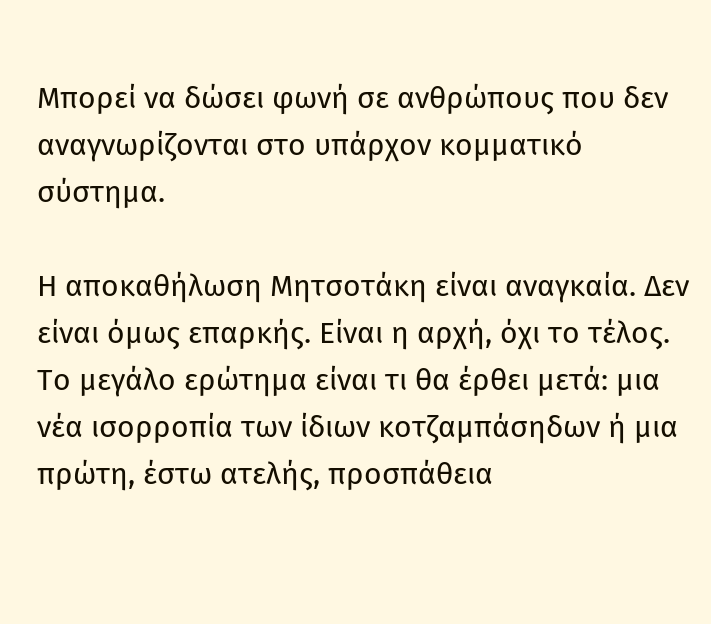Μπορεί να δώσει φωνή σε ανθρώπους που δεν αναγνωρίζονται στο υπάρχον κομματικό σύστημα.

Η αποκαθήλωση Μητσοτάκη είναι αναγκαία. Δεν είναι όμως επαρκής. Είναι η αρχή, όχι το τέλος. Το μεγάλο ερώτημα είναι τι θα έρθει μετά: μια νέα ισορροπία των ίδιων κοτζαμπάσηδων ή μια πρώτη, έστω ατελής, προσπάθεια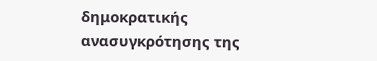δημοκρατικής ανασυγκρότησης της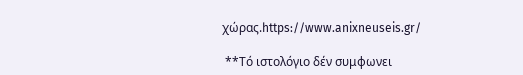χώρας.https://www.anixneuseis.gr/

 **Τό ιστολόγιο δέν συμφωνει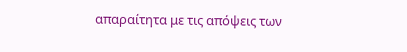απαραίτητα με τις απόψεις των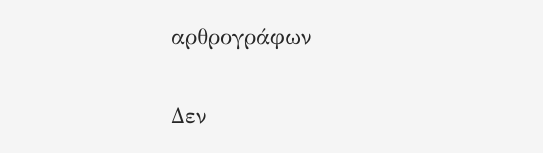αρθρογράφων

Δεν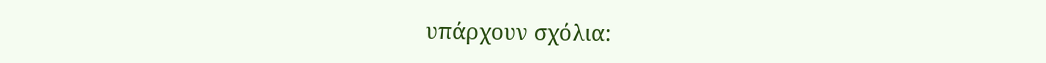υπάρχουν σχόλια: